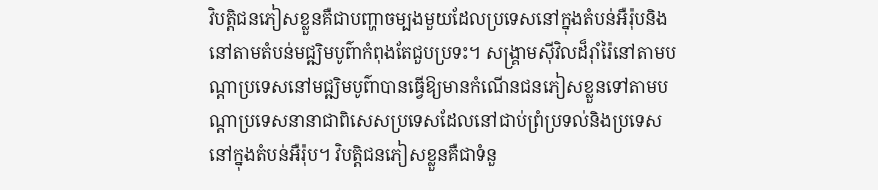វិបត្តិជនភៀសខ្លួនគឺជាបញ្ហាចម្បងមួយដែលប្រទេសនៅក្នុងតំបន់អឺរ៉ុបនិងនៅតាមតំបន់មជ្ឍិមបូព៌ាកំពុងតែជួបប្រទះ។ សង្គា្រមសុីវិលដ៏រ៉ាំរ៉ៃនៅតាមបណ្តាប្រទេសនៅមជ្ឍិមបូព៌ាបានធ្វើឱ្យមានកំណើនជនភៀសខ្លួនទៅតាមបណ្តាប្រទេសនានាជាពិសេសប្រទេសដែលនៅជាប់ព្រំប្រទល់និងប្រទេសនៅក្នុងតំបន់អឺរ៉ុប។ វិបត្តិជនភៀសខ្លួនគឺជាទំនួ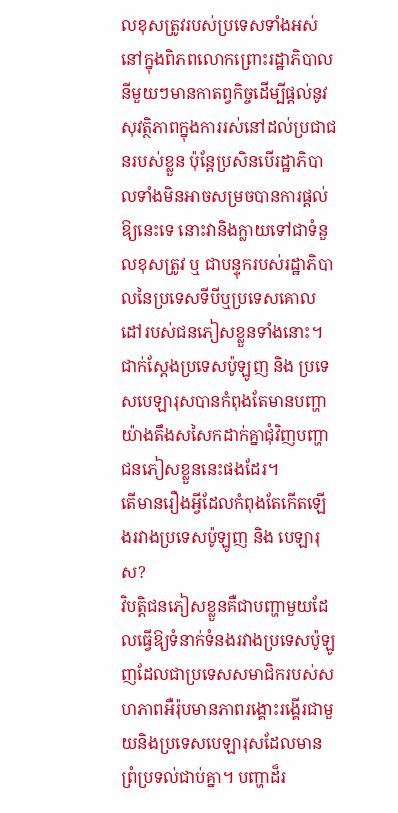លខុសត្រូវរបស់ប្រទេសទាំងអស់នៅក្នុងពិភពលោកព្រោះរដ្ឋាភិបាលនីមួយៗមានកាតព្វកិច្ចដើម្បីផ្តល់នូវសុវត្ថិភាពក្នុងការរស់នៅដល់ប្រជាជនរបស់ខ្លួន ប៉ុន្តែប្រសិនបើរដ្ឋាភិបាលទាំងមិនអាចសម្រចបានការផ្តល់ឱ្យនេះទេ នោះវានិងក្លាយទៅជាទំនួលខុសត្រូវ ឬ ជាបន្ទុករបស់រដ្ឋាភិបាលនៃប្រទេសទីបីឬប្រទេសគោលដៅរបស់ជនភៀសខ្លួនទាំងនោះ។ ជាក់ស្តែងប្រទេសប៉ូឡូញ និង ប្រទេសបេឡារុសបានកំពុងតែមានបញ្ហាយ៉ាងតឹងសសៃកដាក់គ្នាជុំវិញបញ្ហាជនភៀសខ្លួននេះផងដែរ។
តើមានរឿងអ្វីដែលកំពុងតែកើតឡើងរវាងប្រទេសប៉ូឡូញ និង បេឡារុស?
វិបត្តិជនភៀសខ្លួនគឺជាបញ្ហាមួយដែលធ្វើឱ្យទំនាក់ទំនងរវាងប្រទេសប៉ូឡូញដែលជាប្រទេសសមាជិករបស់សហភាពអឺរ៉ុបមានភាពរង្គោះរង្គើរជាមួយនិងប្រទេសបេឡារុសដែលមានព្រំប្រទល់ជាប់គ្នា។ បញ្ហាដ៏រ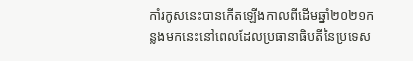កាំរកូសនេះបានកើតឡើងកាលពីដើមឆ្នាំ២០២១កន្លងមកនេះនៅពេលដែលប្រធានាធិបតីនៃប្រទេស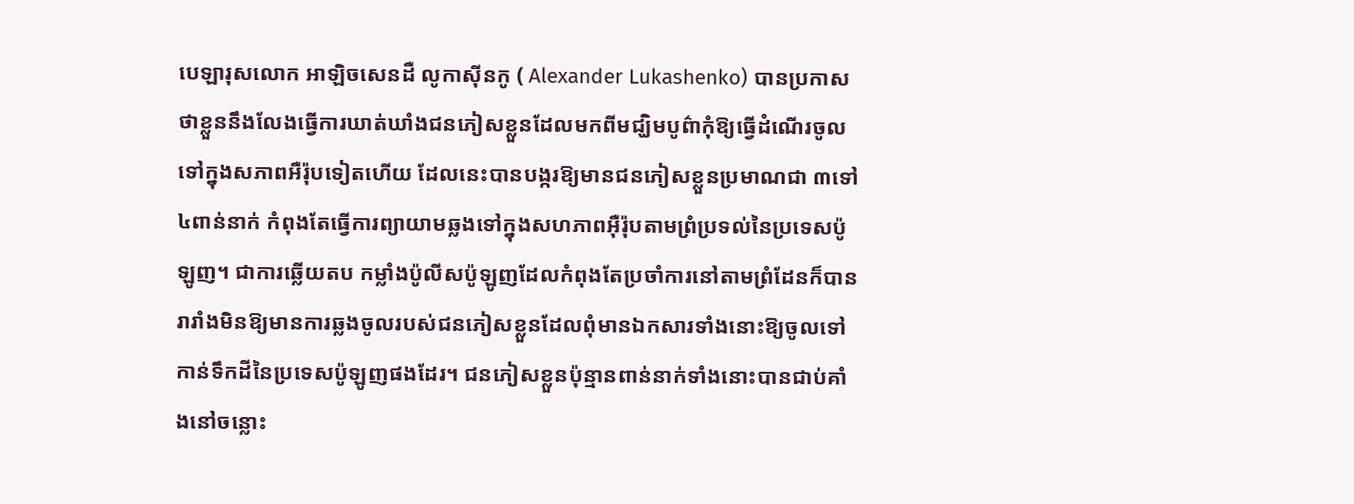បេឡារុសលោក អាឡិចសេនដឺ លូកាស៊ីនកូ ( Alexander Lukashenko) បានប្រកាសថាខ្លួននឹងលែងធ្វើការឃាត់ឃាំងជនភៀសខ្លួនដែលមកពីមជ្ឃិមបូព៌ាកុំឱ្យធ្វើដំណើរចូលទៅក្នុងសភាពអឺរ៉ុបទៀតហើយ ដែលនេះបានបង្ករឱ្យមានជនភៀសខ្លួនប្រមាណជា ៣ទៅ ៤ពាន់នាក់ កំពុងតែធ្វើការព្យាយាមឆ្លងទៅក្នុងសហភាពអុឺរ៉ុបតាមព្រំប្រទល់នៃប្រទេសប៉ូឡូញ។ ជាការឆ្លើយតប កម្លាំងប៉ូលីសប៉ូឡូញដែលកំពុងតែប្រចាំការនៅតាមព្រំដែនក៏បានរារាំងមិនឱ្យមានការឆ្លងចូលរបស់ជនភៀសខ្លួនដែលពំុមានឯកសារទាំងនោះឱ្យចូលទៅកាន់ទឹកដីនៃប្រទេសប៉ូឡូញផងដែរ។ ជនភៀសខ្លួនប៉ុន្មានពាន់នាក់ទាំងនោះបានជាប់គាំងនៅចន្លោះ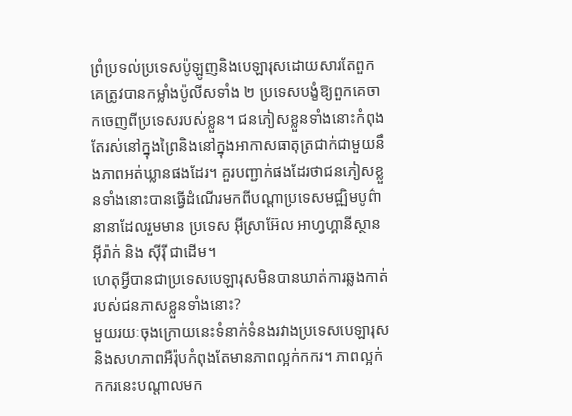ព្រំប្រទល់ប្រទេសប៉ូឡូញនិងបេឡារុសដោយសារតែពួកគេត្រូវបានកម្លាំងប៉ូលីសទាំង ២ ប្រទេសបង្ខំឱ្យពួកគេចាកចេញពីប្រទេសរបស់ខ្លួន។ ជនភៀសខ្លួនទាំងនោះកំពុងតែរស់នៅក្នុងព្រៃនិងនៅក្នុងអាកាសធាតុត្រជាក់ជាមួយនឹងភាពអត់ឃ្លានផងដែរ។ គួរបញ្ជាក់ផងដែរថាជនភៀសខ្លួនទាំងនោះបានធ្វើដំណើរមកពីបណ្តាប្រទេសមជ្ឍិមបូព៌ានានាដែលរួមមាន ប្រទេស អ៊ីស្រាអ៊ែល អាហ្វហ្គានីស្ថាន អ៊ីរ៉ាក់ និង ស៊ីរ៉ី ជាដើម។
ហេតុអ្វីបានជាប្រទេសបេឡារុសមិនបានឃាត់ការឆ្លងកាត់របស់ជនភាសខ្លួនទាំងនោះ?
មួយរយៈចុងក្រោយនេះទំនាក់ទំនងរវាងប្រទេសបេឡារុសនិងសហភាពអឺរ៉ុបកំពុងតែមានភាពល្អក់កករ។ ភាពល្អក់កករនេះបណ្តាលមក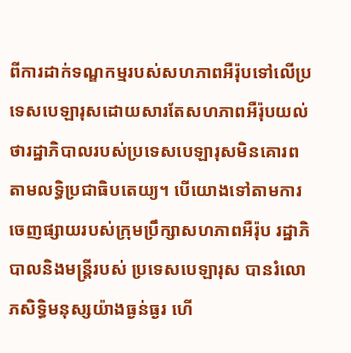ពីការដាក់ទណ្ឌកម្មរបស់សហភាពអឺរ៉ុបទៅលើប្រទេសបេឡារុសដោយសារតែសហភាពអឺរ៉ុបយល់ថារដ្ឋាភិបាលរបស់ប្រទេសបេឡារុសមិនគោរពតាមលទ្ធិប្រជាធិបតេយ្យ។ បើយោងទៅតាមការចេញផ្សាយរបស់ក្រុមប្រឹក្សាសហភាពអឺរ៉ុប រដ្ឋាភិបាលនិងមន្រ្តីរបស់ ប្រទេសបេឡារុស បានរំលោភសិទ្ធិមនុស្សយ៉ាងធ្ងន់ធ្ងរ ហើ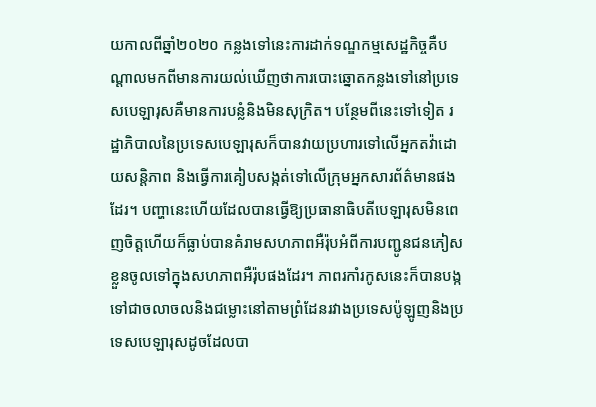យកាលពីឆ្នាំ២០២០ កន្លងទៅនេះការដាក់ទណ្ឌកម្មសេដ្ឋកិច្ចគឺបណ្តាលមកពីមានការយល់ឃើញថាការបោះឆ្នោតកន្លងទៅនៅប្រទេសបេឡារុសគឺមានការបន្លំនិងមិនសុក្រិត។ បន្ថែមពីនេះទៅទៀត រដ្ឋាភិបាលនៃប្រទេសបេឡារុសក៏បានវាយប្រហារទៅលើអ្នកតវ៉ាដោយសន្តិភាព និងធ្វើការគៀបសង្កត់ទៅលើក្រុមអ្នកសារព័ត៌មានផងដែរ។ បញ្ហានេះហើយដែលបានធ្វើឱ្យប្រធានាធិបតីបេឡារុសមិនពេញចិត្តហើយក៏ធ្លាប់បានគំរាមសហភាពអឺរ៉ុបអំពីការបញ្ជូនជនភៀសខ្លួនចូលទៅក្នុងសហភាពអឺរ៉ុបផងដែរ។ ភាពរកាំរកូសនេះក៏បានបង្កទៅជាចលាចលនិងជម្លោះនៅតាមព្រំដែនរវាងប្រទេសប៉ូឡូញនិងប្រទេសបេឡារុសដូចដែលបា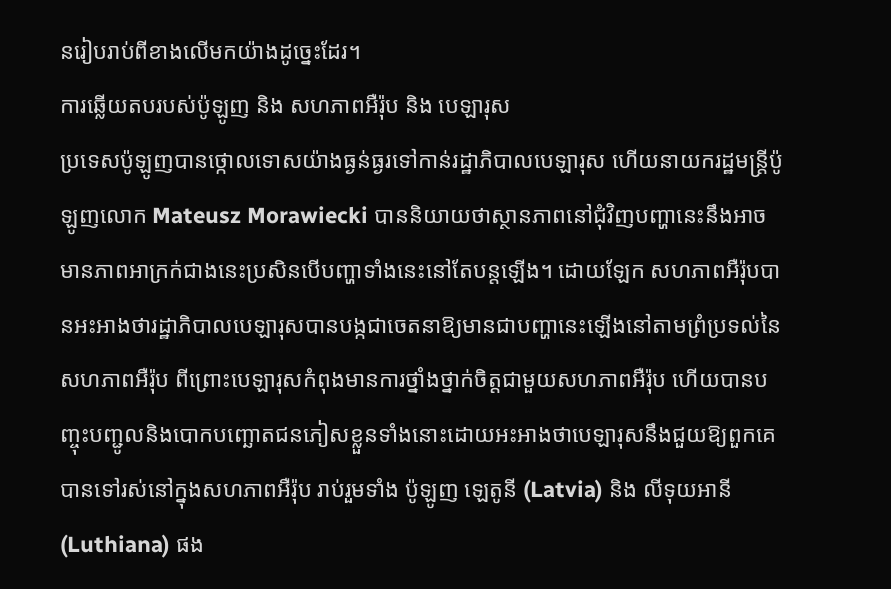នរៀបរាប់ពីខាងលើមកយ៉ាងដូច្នេះដែរ។
ការឆ្លើយតបរបស់ប៉ូឡូញ និង សហភាពអឺរ៉ុប និង បេឡារុស
ប្រទេសប៉ូឡូញបានថ្កោលទោសយ៉ាងធ្ងន់ធ្ងរទៅកាន់រដ្ឋាភិបាលបេឡារុស ហើយនាយករដ្ឋមន្ត្រីប៉ូឡូញលោក Mateusz Morawiecki បាននិយាយថាស្ថានភាពនៅជុំវិញបញ្ហានេះនឹងអាចមានភាពអាក្រក់ជាងនេះប្រសិនបើបញ្ហាទាំងនេះនៅតែបន្តឡើង។ ដោយឡែក សហភាពអឺរ៉ុបបានអះអាងថារដ្ឋាភិបាលបេឡារុសបានបង្កជាចេតនាឱ្យមានជាបញ្ហានេះឡើងនៅតាមព្រំប្រទល់នៃសហភាពអឺរ៉ុប ពីព្រោះបេឡារុសកំពុងមានការថ្នាំងថ្នាក់ចិត្តជាមួយសហភាពអឺរ៉ុប ហើយបានបញ្ចុះបញ្ជូលនិងបោកបញ្ឆោតជនភៀសខ្លួនទាំងនោះដោយអះអាងថាបេឡារុសនឹងជួយឱ្យពួកគេបានទៅរស់នៅក្នុងសហភាពអឺរ៉ុប រាប់រួមទាំង ប៉ូឡូញ ឡេតូនី (Latvia) និង លីទុយអានី (Luthiana) ផង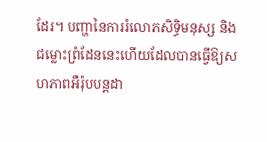ដែរ។ បញ្ហានៃការរំលោភសិទ្ធិមនុស្ស និង ជម្លោះព្រំដែននេះហើយដែលបានធ្វើឱ្យសហភាពអឺរ៉ុបបន្តដា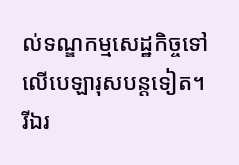ល់ទណ្ឌកម្មសេដ្ឋកិច្ចទៅលើបេឡារុសបន្តទៀត។
រីឯរ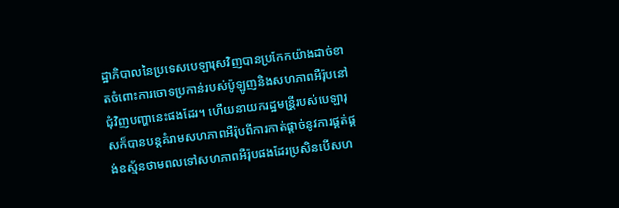ដ្ឋាភិបាលនៃប្រទេសបេឡារុសវិញបានប្រកែកយ៉ាងដាច់ខាតចំពោះការចោទប្រកាន់របស់ប៉ូឡូញនិងសហភាពអឺរ៉ុបនៅជុំវិញបញ្ហានេះផងដែរ។ ហើយនាយករដ្ឋមន្រី្តរបស់បេឡារុសក៏បានបន្តគំរាមសហភាពអឺរ៉ុបពីការកាត់ផ្តាច់នូវការផ្គត់ផ្គង់ឧស្ម័នថាមពលទៅសហភាពអឺរ៉ុបផងដែរប្រសិនបើសហ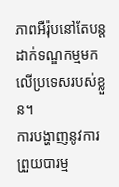ភាពអឺរ៉ុបនៅតែបន្តដាក់ទណ្ឌកម្មមកលើប្រទេសរបស់ខ្លួន។
ការបង្ហាញនូវការព្រួយបារម្ម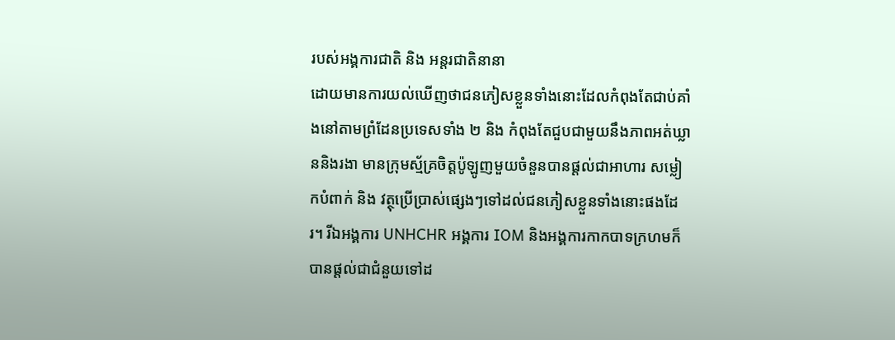របស់អង្គការជាតិ និង អន្តរជាតិនានា
ដោយមានការយល់ឃើញថាជនភៀសខ្លួនទាំងនោះដែលកំពុងតែជាប់គាំងនៅតាមព្រំដែនប្រទេសទាំង ២ និង កំពុងតែជួបជាមួយនឹងភាពអត់ឃ្លាននិងរងា មានក្រុមស្ម័គ្រចិត្តប៉ូឡូញមួយចំនួនបានផ្តល់ជាអាហារ សម្លៀកបំពាក់ និង វត្ថុប្រើប្រាស់ផ្សេងៗទៅដល់ជនភៀសខ្លួនទាំងនោះផងដែរ។ រីឯអង្គការ UNHCHR អង្គការ IOM និងអង្គការកាកបាទក្រហមក៏បានផ្តល់ជាជំនួយទៅដ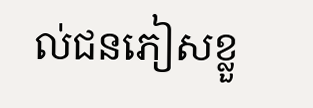ល់ជនភៀសខ្លួ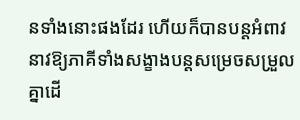នទាំងនោះផងដែរ ហើយក៏បានបន្តអំពាវនាវឱ្យភាគីទាំងសង្ខាងបន្តសម្រេចសម្រួលគ្នាដើ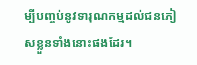ម្បីបញ្ចប់នូវទារុណកម្មដល់ជនភៀសខ្លួនទាំងនោះផងដែរ។